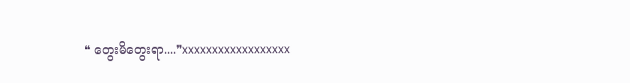❝ တွေးမိတွေးရာ....❞xxxxxxxxxxxxxxxxxx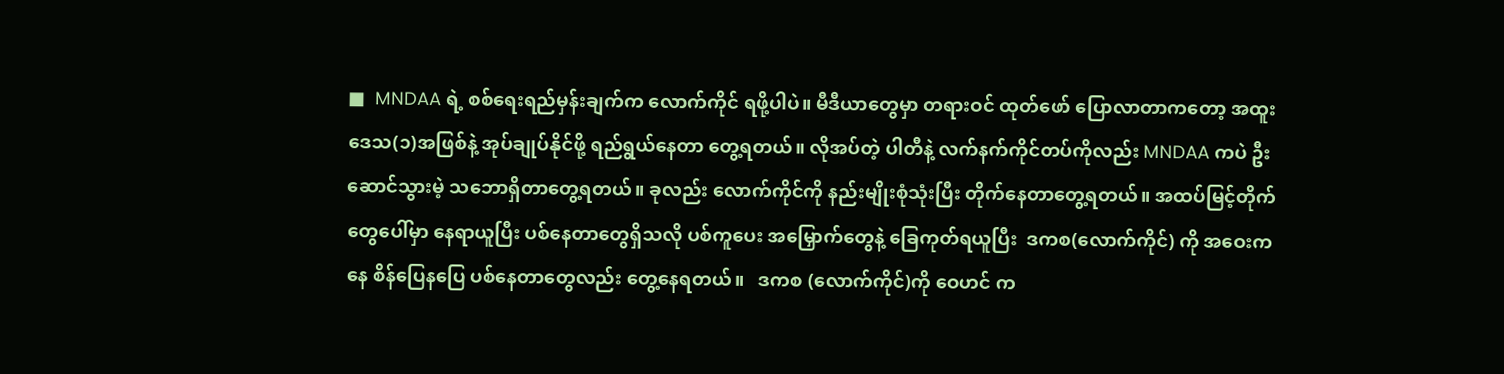■  MNDAA ရဲ့ စစ်ရေးရည်မှန်းချက်က လောက်ကိုင် ရဖို့ပါပဲ။ မီဒီယာတွေမှာ တရားဝင် ထုတ်ဖော် ပြောလာတာကတော့ အထူးဒေသ(၁)အဖြစ်နဲ့ အုပ်ချုပ်နိုင်ဖို့ ရည်ရွယ်နေတာ တွေ့ရတယ်။ လိုအပ်တဲ့ ပါတီနဲ့ လက်နက်ကိုင်တပ်ကိုလည်း MNDAA ကပဲ ဦးဆောင်သွားမဲ့ သဘောရှိတာတွေ့ရတယ်။ ခုလည်း လောက်ကိုင်ကို နည်းမျိုးစုံသုံးပြီး တိုက်နေတာတွေ့ရတယ်။ အထပ်မြင့်တိုက်တွေပေါ်မှာ နေရာယူပြီး ပစ်နေတာတွေရှိသလို ပစ်ကူပေး အမြှောက်တွေနဲ့ ခြေကုတ်ရယူပြီး  ဒကစ(လောက်ကိုင်) ကို အဝေးကနေ စိန်ပြေနပြေ ပစ်နေတာတွေလည်း တွေ့နေရတယ်။   ဒကစ (လောက်ကိုင်)ကို ဝေဟင် က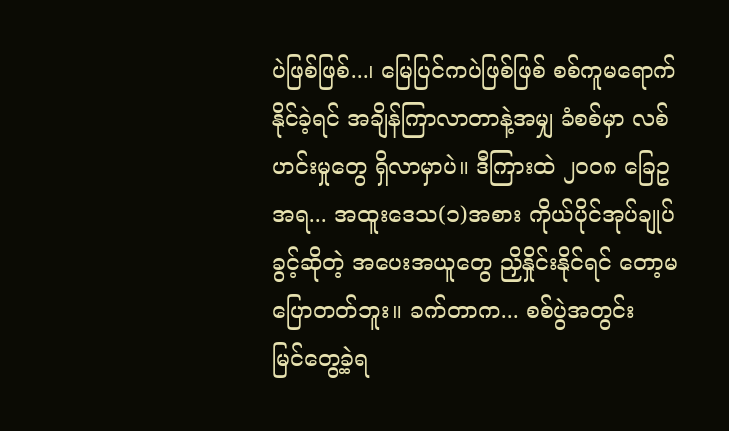ပဲဖြစ်ဖြစ်...၊ မြေပြင်ကပဲဖြစ်ဖြစ် စစ်ကူမရောက်နိုင်ခဲ့ရင် အချိန်ကြာလာတာနဲ့အမျှ ခံစစ်မှာ လစ်ဟင်းမှုတွေ ရှိလာမှာပဲ။ ဒီကြားထဲ ၂၀၀၈ ခြေဥအရ... အထူးဒေသ(၁)အစား ကိုယ်ပိုင်အုပ်ချုပ်ခွင့်ဆိုတဲ့ အပေးအယူတွေ ညှိနှိုင်းနိုင်ရင် တော့မပြောတတ်ဘူး။ ခက်တာက... စစ်ပွဲအတွင်း  မြင်တွေ့ခဲ့ရ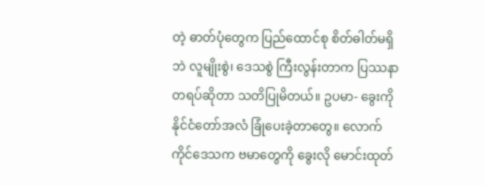တဲ့ ဓာတ်ပုံတွေက ပြည်ထောင်စု စိတ်ဓါတ်မရှိဘဲ လူမျိုးစွဲ၊ ဒေသစွဲ ကြီးလွန်းတာက ပြဿနာတရပ်ဆိုတာ သတိပြုမိတယ်။ ဥပမာ- ခွေးကို နိုင်ငံတော်အလံ ခြုံပေးခဲ့တာတွေ။ လောက်ကိုင်ဒေသက ဗမာတွေကို ခွေးလို မောင်းထုတ်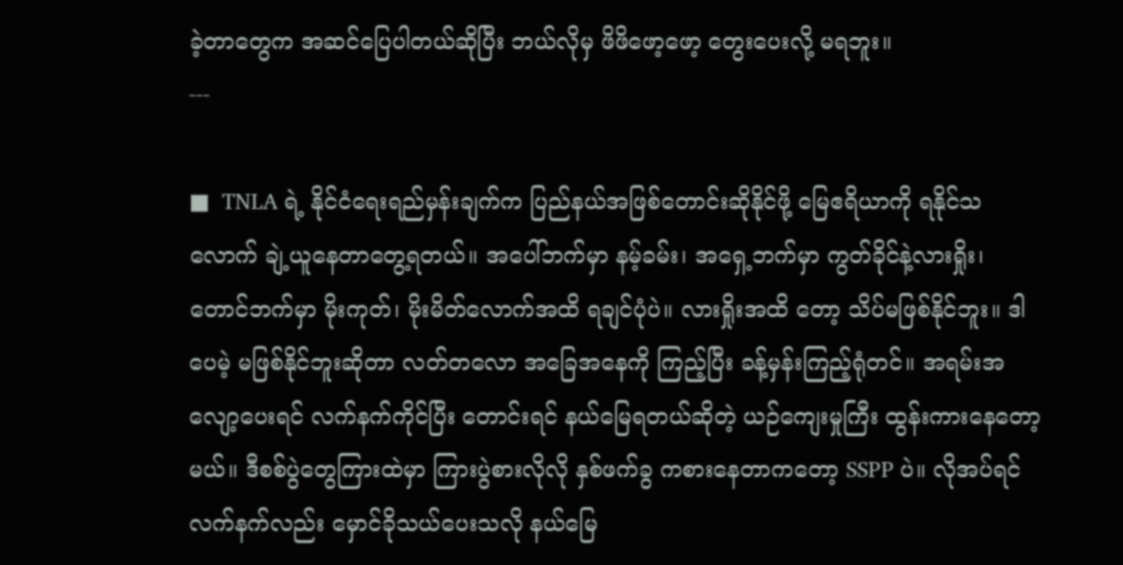ခဲ့တာတွေက အဆင်ပြေပါတယ်ဆိုပြီး ဘယ်လိုမှ ဖိဖိဖော့ဖော့ တွေးပေးလို့ မရဘူး။
---

■  TNLA ရဲ့ နိုင်ငံရေးရည်မှန်းချက်က ပြည်နယ်အဖြစ်တောင်းဆိုနိုင်ဖို့ မြေဧရိယာကို ရနိုင်သလောက် ချဲ့ယူနေတာတွေ့ရတယ်။ အပေါ်ဘက်မှာ နမ့်ခမ်း၊ အရှေ့ဘက်မှာ ကွတ်ခိုင်နဲ့လားရှိုး၊ တောင်ဘက်မှာ မိုးကုတ်၊ မိုးမိတ်လောက်အထိ ရချင်ပုံပဲ။ လားရှိုးအထိ တော့ သိပ်မဖြစ်နိုင်ဘူး။ ဒါပေမဲ့ မဖြစ်နိုင်ဘူးဆိုတာ လတ်တလော အခြေအနေကို ကြည့်ပြီး ခန့်မှန်းကြည့်ရုံတင်။ အရမ်းအလျော့ပေးရင် လက်နက်ကိုင်ပြီး တောင်းရင် နယ်မြေရတယ်ဆိုတဲ့ ယဉ်ကျေးမှုကြီး ထွန်းကားနေတော့မယ်။ ဒီစစ်ပွဲတွေကြားထဲမှာ ကြားပွဲစားလိုလို နှစ်ဖက်ခွ ကစားနေတာကတော့ SSPP ပဲ။ လိုအပ်ရင် လက်နက်လည်း မှောင်ခိုသယ်ပေးသလို နယ်မြေ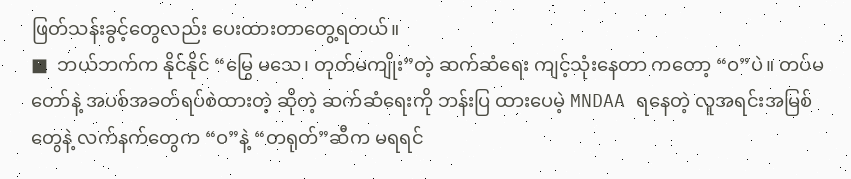ဖြတ်သန်းခွင့်တွေလည်း ပေးထားတာတွေ့ရတယ်။
■  ဘယ်ဘက်က နိုင်နိုင် “မြွေ မသေ၊ တုတ်မကျိုး”တဲ့ ဆက်ဆံရေး ကျင့်သုံးနေတာ ကတော့ “ဝ”ပဲ။ တပ်မတော်နဲ့ အပစ်အခတ်ရပ်စဲထားတဲ့ ဆိုတဲ့ ဆက်ဆံရေးကို ဘန်းပြ ထားပေမဲ့ MNDAA ရနေတဲ့ လူအရင်းအမြစ်တွေနဲ့ လက်နက်တွေက “ဝ”နဲ့ “တရုတ်”ဆီက မရရင်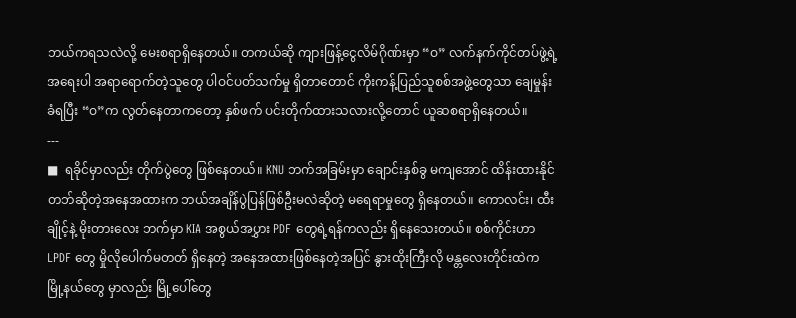ဘယ်ကရသလဲလို့ မေးစရာရှိနေတယ်။ တကယ်ဆို ကျားဖြန့်ငွေလိမ်ဂိုဏ်းမှာ “ဝ” လက်နက်ကိုင်တပ်ဖွဲ့ရဲ့ အရေးပါ အရာရောက်တဲ့သူတွေ ပါဝင်ပတ်သက်မှု ရှိတာတောင် ကိုးကန့်ပြည်သူစစ်အဖွဲ့တွေသာ ချေမှုန်းခံရပြီး “ဝ”က လွတ်နေတာကတော့ နှစ်ဖက် ပင်းတိုက်ထားသလားလို့တောင် ယူဆစရာရှိနေတယ်။
---
■  ရခိုင်မှာလည်း တိုက်ပွဲတွေ ဖြစ်နေတယ်။ KNU ဘက်အခြမ်းမှာ ချောင်းနှစ်ခွ မကျအောင် ထိန်းထားနိုင်တဘ်ဆိုတဲ့အနေအထားက ဘယ်အချိန်ပွဲပြန်ဖြစ်ဦးမလဲဆိုတဲ့ မရေရာမှုတွေ ရှိနေတယ်။ ကောလင်း၊ ထီးချိုင့်နဲ့ မိုးတားလေး ဘက်မှာ KIA အစွယ်အပွှား PDF တွေရဲ့ရန်ကလည်း ရှိနေသေးတယ်။ စစ်ကိုင်းဟာ LPDF တွေ မှိုလိုပေါက်မတတ် ရှိနေတဲ့ အနေအထားဖြစ်နေတဲ့အပြင် နွားထိုးကြီးလို မန္တလေးတိုင်းထဲက မြို့နယ်တွေ မှာလည်း မြို့ပေါ်တွေ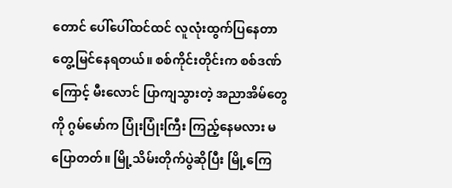တောင် ပေါ်ပေါ်ထင်ထင် လူလုံးထွက်ပြနေတာ တွေ့မြင်နေရတယ်။ စစ်ကိုင်းတိုင်းက စစ်ဒဏ်ကြောင့် မီးလောင် ပြာကျသွားတဲ့ အညာအိမ်တွေကို ဂွမ်မော်က ပြုံးပြုံးကြီး ကြည့်နေမလား မပြောတတ်။ မြို့သိမ်းတိုက်ပွဲဆိုပြီး မြို့ကြေ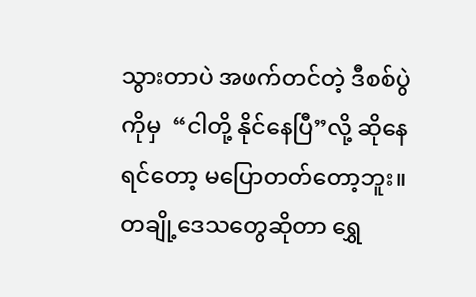သွားတာပဲ အဖက်တင်တဲ့ ဒီစစ်ပွဲကိုမှ  “ငါတို့ နိုင်နေပြီ”လို့ ဆိုနေရင်တော့ မပြောတတ်တော့ဘူး။ တချို့ဒေသတွေဆိုတာ ရွှေ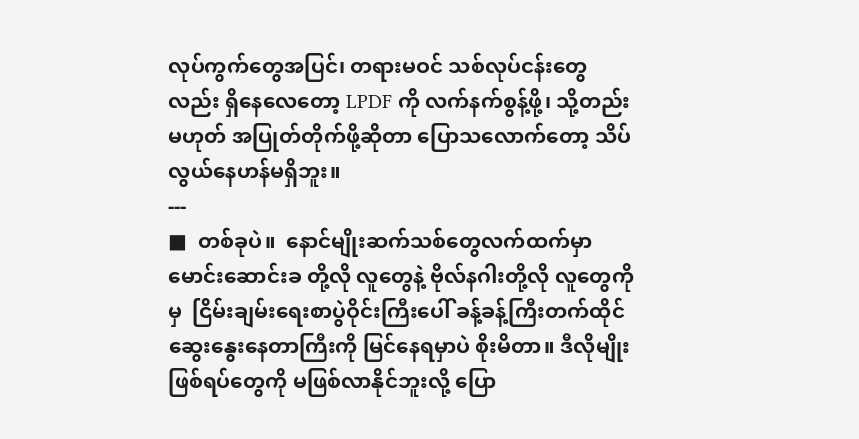လုပ်ကွက်တွေအပြင်၊ တရားမဝင် သစ်လုပ်ငန်းတွေလည်း ရှိနေလေတော့ LPDF ကို လက်နက်စွန့်ဖို့၊ သို့တည်းမဟုတ် အပြုတ်တိုက်ဖို့ဆိုတာ ပြောသလောက်တော့ သိပ်လွယ်နေဟန်မရှိဘူး။
---
■  တစ်ခုပဲ။  နောင်မျိုးဆက်သစ်တွေလက်ထက်မှာ မောင်းဆောင်းခ တို့လို လူတွေနဲ့ ဗိုလ်နဂါးတို့လို လူတွေကိုမှ  ငြိမ်းချမ်းရေးစာပွဲဝိုင်းကြီးပေါ် ခန့်ခန့်ကြီးတက်ထိုင် ဆွေးနွေးနေတာကြီးကို မြင်နေရမှာပဲ စိုးမိတာ။ ဒီလိုမျိုးဖြစ်ရပ်တွေကို မဖြစ်လာနိုင်ဘူးလို့ ပြော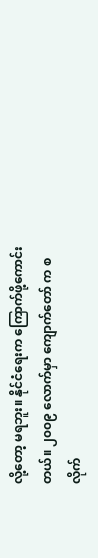လို့တော့ မရဘူး။ နိုင်ငံရေးက ကြောက်ဖို့ကောင်းတယ်။ ၂၀၀၉ လောက်မှာ ကျောက်တော် က စလိုက်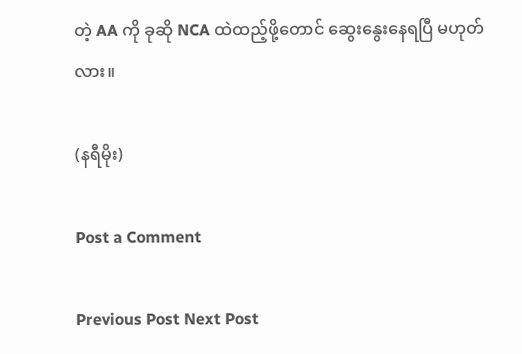တဲ့ AA ကို ခုဆို NCA ထဲထည့်ဖို့တောင် ဆွေးနွေးနေရပြီ မဟုတ်လား။

(နရီမိုး)

Post a Comment

Previous Post Next Post